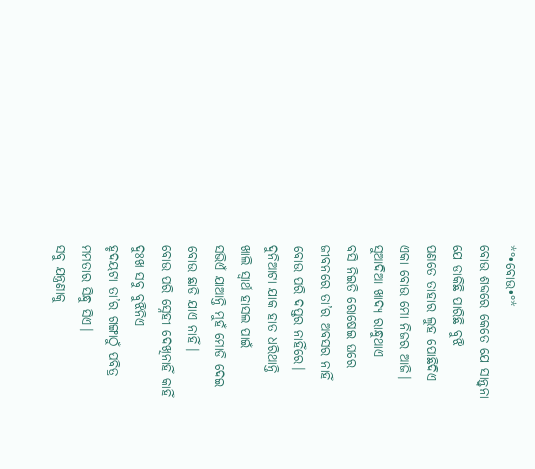*°•ବୋଉ•°*
ବୋଉ ଶବ୍ଦରେ କେତେ ଯେ ସାନ୍ତ୍ବନା
ଯେ ଡାକିଛି ପାରିଛି ବୁଝି
ପଣତେ ତାହାର ଲୁହ ପୋଛିଦିଏ
ଏକା ବୋଉ ମୋ ନିଜର ଆଜି।
ସୁଆଦିଆ ଖାଦ୍ୟ ରାନ୍ଧୁଥାଏ
ବସି ନିଇତି ରୋଷେଇ ଘରେ
ଜୀବନରେ ତା’ର ଅବସର ନାହିଁ
ବୋଉ ପରି ଦପ୍ତର ନାହିଁରେ।
ଦୁନିଆଟା ଯାକ ହାତ ଧରିଥାନ୍ତି
ଖାଲି ସ୍ବାର୍ଥ ହାସଲ ପାଇଁ
ସଭିଏଁ ଯାଆନ୍ତି ମୁହଁ ମୋଡି ଦେଇ
ବୋଉ ଛାଡି ଯାଏ ନାହିଁ।
ବୋଉ ପରି ସ୍ନେହୀ ଦେଖିନାହିଁ କାହିଁ
ଦୁଃଖ ସବୁ ବୁଝିନିଏ
ହୃଦୟଟା ତା’ର ଗଙ୍ଗାଠୁଁ ପବିତ୍ର
ମମତାର ସିନ୍ଧୁ ସିଏ।
ସବୁ ଯନ୍ତ୍ରଣାକୁ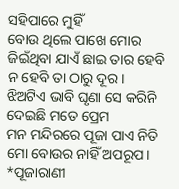ସହିପାରେ ମୁହିଁ
ବୋଉ ଥିଲେ ପାଖେ ମୋର
ଜିଇଁଥିବା ଯାଏଁ ଛାଇ ତାର ହେବି
ନ ହେବି ତା ଠାରୁ ଦୂର।
ଝିଅଟିଏ ଭାବି ଘୃଣା ସେ କରିନି
ଦେଇଛି ମତେ ପ୍ରେମ
ମନ ମନ୍ଦିରରେ ପୂଜା ପାଏ ନିତି
ମୋ ବୋଉର ନାହିଁ ଅପରୂପ।
*ପୂଜାରାଣୀ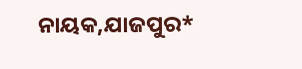ନାୟକ,ଯାଜପୁର*